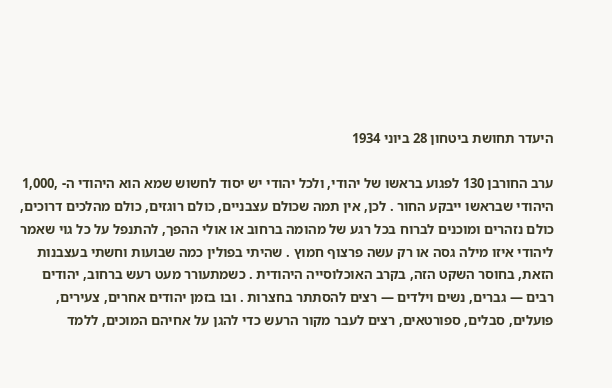היעדר תחושת ביטחון 28 ביוני 1934

ערב החורבן 130 לפגוע בראשו של יהודי, ולכל יהודי יש יסוד לחשוש שמא הוא היהודי ה- ,1,000 היהודי שבראשו ייבקע החור . לכן, אין תמה שכולם עצבניים, כולם רוגזים, כולם מהלכים דרוכים, כולם נזהרים ומוכנים לברוח בכל רגע של מהומה ברחוב או אולי ההפך, להתנפל על כל גוי שאמר ליהודי איזו מילה גסה או רק עשה פרצוף חמוץ . שהיתי בפולין כמה שבועות וחשתי בעצבנות הזאת, בחוסר השקט הזה, בקרב האוכלוסייה היהודית . כשמתעורר מעט רעש ברחוב, יהודים רבים — גברים, נשים וילדים — רצים להסתתר בחצרות . ובו בזמן יהודים אחרים, צעירים, פועלים, סבלים, ספורטאים, רצים לעבר מקור הרעש כדי להגן על אחיהם המוכים, ללמד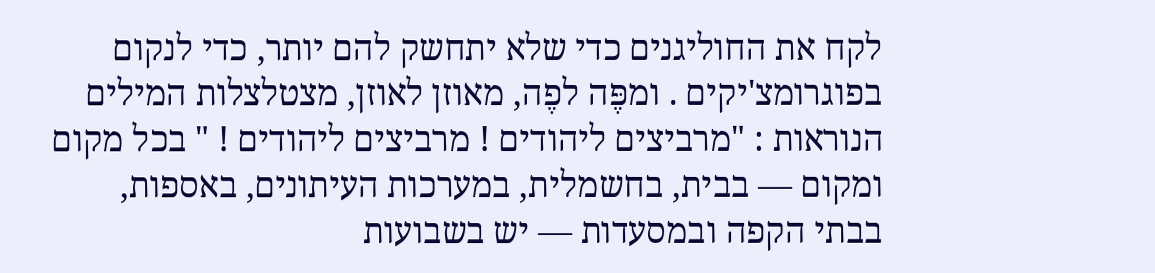לקח את החוליגנים כדי שלא יתחשק להם יותר, כדי לנקום בפוגרומצ'יקים . ומפֶּה לפֶה, מאוזן לאוזן, מצטלצלות המילים הנוראות : "מרביצים ליהודים ! מרביצים ליהודים ! " בכל מקום ומקום — בבית, בחשמלית, במערכות העיתונים, באספות, בבתי הקפה ובמסעדות — יש בשבועות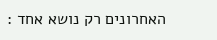האחרונים רק נושא אחד :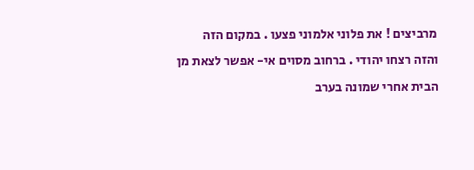מרביצים ! את פלוני אלמוני פצעו . במקום הזה והזה רצחו יהודי . ברחוב מסוים אי- אפשר לצאת מן הבית אחרי שמונה בערב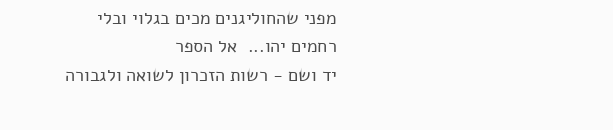מפני שהחוליגנים מכים בגלוי ובלי רחמים יהו...  אל הספר
יד ושם - רשות הזכרון לשואה ולגבורה